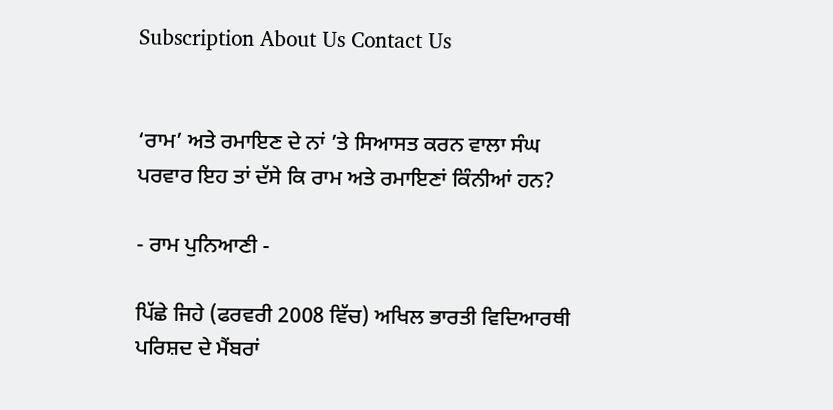Subscription About Us Contact Us


‘ਰਾਮ’ ਅਤੇ ਰਮਾਇਣ ਦੇ ਨਾਂ ’ਤੇ ਸਿਆਸਤ ਕਰਨ ਵਾਲਾ ਸੰਘ ਪਰਵਾਰ ਇਹ ਤਾਂ ਦੱਸੇ ਕਿ ਰਾਮ ਅਤੇ ਰਮਾਇਣਾਂ ਕਿੰਨੀਆਂ ਹਨ?

- ਰਾਮ ਪੁਨਿਆਣੀ -

ਪਿੱਛੇ ਜਿਹੇ (ਫਰਵਰੀ 2008 ਵਿੱਚ) ਅਖਿਲ ਭਾਰਤੀ ਵਿਦਿਆਰਥੀ ਪਰਿਸ਼ਦ ਦੇ ਮੈਂਬਰਾਂ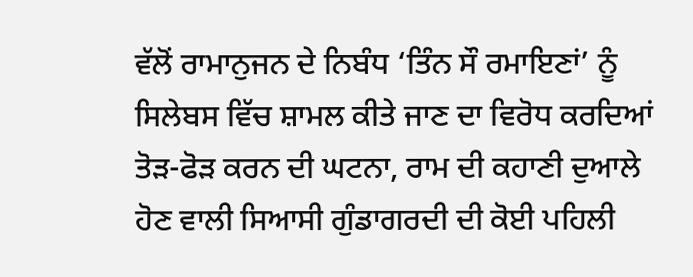ਵੱਲੋਂ ਰਾਮਾਨੁਜਨ ਦੇ ਨਿਬੰਧ ‘ਤਿੰਨ ਸੌ ਰਮਾਇਣਾਂ’ ਨੂੰ ਸਿਲੇਬਸ ਵਿੱਚ ਸ਼ਾਮਲ ਕੀਤੇ ਜਾਣ ਦਾ ਵਿਰੋਧ ਕਰਦਿਆਂ ਤੋੜ-ਫੋੜ ਕਰਨ ਦੀ ਘਟਨਾ, ਰਾਮ ਦੀ ਕਹਾਣੀ ਦੁਆਲੇ ਹੋਣ ਵਾਲੀ ਸਿਆਸੀ ਗੁੰਡਾਗਰਦੀ ਦੀ ਕੋਈ ਪਹਿਲੀ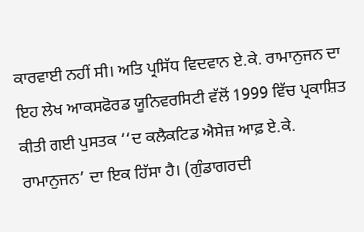ਕਾਰਵਾਈ ਨਹੀਂ ਸੀ। ਅਤਿ ਪ੍ਰਸਿੱਧ ਵਿਦਵਾਨ ਏ.ਕੇ. ਰਾਮਾਨੁਜਨ ਦਾ ਇਹ ਲੇਖ ਆਕਸਫੋਰਡ ਯੂਨਿਵਰਸਿਟੀ ਵੱਲੋਂ 1999 ਵਿੱਚ ਪ੍ਰਕਾਸ਼ਿਤ ਕੀਤੀ ਗਈ ਪੁਸਤਕ ‘‘ਦ ਕਲੈਕਟਿਡ ਐਸੇਜ਼ ਆਫ਼ ਏ.ਕੇ. ਰਾਮਾਨੁਜਨ’ ਦਾ ਇਕ ਹਿੱਸਾ ਹੈ। (ਗੁੰਡਾਗਰਦੀ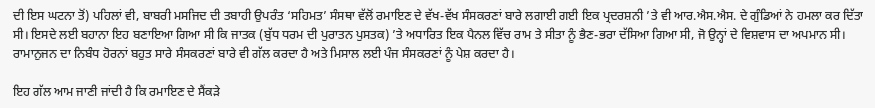ਦੀ ਇਸ ਘਟਨਾ ਤੋਂ) ਪਹਿਲਾਂ ਵੀ, ਬਾਬਰੀ ਮਸਜਿਦ ਦੀ ਤਬਾਹੀ ਉਪਰੰਤ ‘ਸਹਿਮਤ’ ਸੰਸਥਾ ਵੱਲੋਂ ਰਮਾਇਣ ਦੇ ਵੱਖ-ਵੱਖ ਸੰਸਕਰਣਾਂ ਬਾਰੇ ਲਗਾਈ ਗਈ ਇਕ ਪ੍ਰਦਰਸ਼ਨੀ ’ਤੇ ਵੀ ਆਰ.ਐਸ.ਐਸ. ਦੇ ਗੁੰਡਿਆਂ ਨੇ ਹਮਲਾ ਕਰ ਦਿੱਤਾ ਸੀ। ਇਸਦੇ ਲਈ ਬਹਾਨਾ ਇਹ ਬਣਾਇਆ ਗਿਆ ਸੀ ਕਿ ਜਾਤਕ (ਬੁੱਧ ਧਰਮ ਦੀ ਪੁਰਾਤਨ ਪੁਸਤਕ) ’ਤੇ ਅਧਾਰਿਤ ਇਕ ਪੈਨਲ ਵਿੱਚ ਰਾਮ ਤੇ ਸੀਤਾ ਨੂੰ ਭੈਣ-ਭਰਾ ਦੱਸਿਆ ਗਿਆ ਸੀ, ਜੋ ਉਨ੍ਹਾਂ ਦੇ ਵਿਸ਼ਵਾਸ ਦਾ ਅਪਮਾਨ ਸੀ। ਰਾਮਾਨੁਜਨ ਦਾ ਨਿਬੰਧ ਹੋਰਨਾਂ ਬਹੁਤ ਸਾਰੇ ਸੰਸਕਰਣਾਂ ਬਾਰੇ ਵੀ ਗੱਲ ਕਰਦਾ ਹੈ ਅਤੇ ਮਿਸਾਲ ਲਈ ਪੰਜ ਸੰਸਕਰਣਾਂ ਨੂੰ ਪੇਸ਼ ਕਰਦਾ ਹੈ।

ਇਹ ਗੱਲ ਆਮ ਜਾਣੀ ਜਾਂਦੀ ਹੈ ਕਿ ਰਮਾਇਣ ਦੇ ਸੈਂਕੜੇ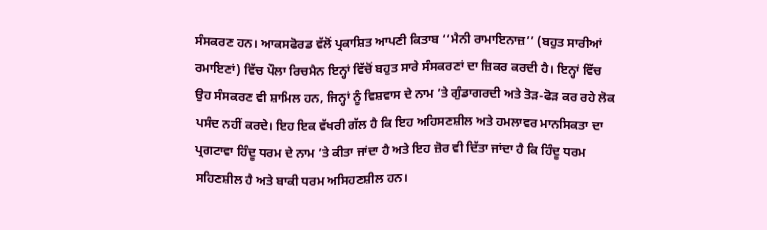ਸੰਸਕਰਣ ਹਨ। ਆਕਸਫੋਰਡ ਵੱਲੋਂ ਪ੍ਰਕਾਸ਼ਿਤ ਆਪਣੀ ਕਿਤਾਬ ‘‘ਮੈਨੀ ਰਾਮਾਇਨਾਜ਼’’ (ਬਹੁਤ ਸਾਰੀਆਂ ਰਮਾਇਣਾਂ) ਵਿੱਚ ਪੌਲਾ ਰਿਚਮੈਨ ਇਨ੍ਹਾਂ ਵਿੱਚੋਂ ਬਹੁਤ ਸਾਰੇ ਸੰਸਕਰਣਾਂ ਦਾ ਜ਼ਿਕਰ ਕਰਦੀ ਹੈ। ਇਨ੍ਹਾਂ ਵਿੱਚ ਉਹ ਸੰਸਕਰਣ ਵੀ ਸ਼ਾਮਿਲ ਹਨ, ਜਿਨ੍ਹਾਂ ਨੂੰ ਵਿਸ਼ਵਾਸ ਦੇ ਨਾਮ ’ਤੇ ਗੁੰਡਾਗਰਦੀ ਅਤੇ ਤੋੜ-ਫੋੜ ਕਰ ਰਹੇ ਲੋਕ ਪਸੰਦ ਨਹੀਂ ਕਰਦੇ। ਇਹ ਇਕ ਵੱਖਰੀ ਗੱਲ ਹੈ ਕਿ ਇਹ ਅਹਿਸਣਸ਼ੀਲ ਅਤੇ ਹਮਲਾਵਰ ਮਾਨਸਿਕਤਾ ਦਾ ਪ੍ਰਗਟਾਵਾ ਹਿੰਦੂ ਧਰਮ ਦੇ ਨਾਮ ’ਤੇ ਕੀਤਾ ਜਾਂਦਾ ਹੈ ਅਤੇ ਇਹ ਜ਼ੋਰ ਵੀ ਦਿੱਤਾ ਜਾਂਦਾ ਹੈ ਕਿ ਹਿੰਦੂ ਧਰਮ ਸਹਿਣਸ਼ੀਲ ਹੈ ਅਤੇ ਬਾਕੀ ਧਰਮ ਅਸਿਹਣਸ਼ੀਲ ਹਨ।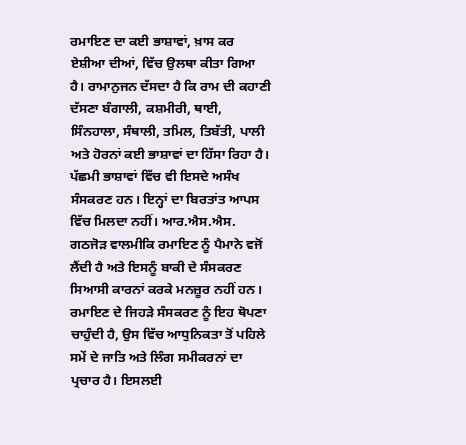ਰਮਾਇਣ ਦਾ ਕਈ ਭਾਸ਼ਾਵਾਂ, ਖ਼ਾਸ ਕਰ ਏਸ਼ੀਆ ਦੀਆਂ, ਵਿੱਚ ਉਲਥਾ ਕੀਤਾ ਗਿਆ ਹੈ। ਰਾਮਾਨੁਜਨ ਦੱਸਦਾ ਹੈ ਕਿ ਰਾਮ ਦੀ ਕਹਾਣੀ ਦੱਸਣਾ ਬੰਗਾਲੀ, ਕਸ਼ਮੀਰੀ, ਥਾਈ, ਸਿੰਨਹਾਲਾ, ਸੰਥਾਲੀ, ਤਮਿਲ, ਤਿਬੱਤੀ, ਪਾਲੀ ਅਤੇ ਹੋਰਨਾਂ ਕਈ ਭਾਸ਼ਾਵਾਂ ਦਾ ਹਿੱਸਾ ਰਿਹਾ ਹੈ। ਪੱਛਮੀ ਭਾਸ਼ਾਵਾਂ ਵਿੱਚ ਵੀ ਇਸਦੇ ਅਸੰਖ ਸੰਸਕਰਣ ਹਨ। ਇਨ੍ਹਾਂ ਦਾ ਬਿਰਤਾਂਤ ਆਪਸ ਵਿੱਚ ਮਿਲਦਾ ਨਹੀਂ। ਆਰ.ਐਸ.ਐਸ. ਗਠਜੋੜ ਵਾਲਮੀਕਿ ਰਮਾਇਣ ਨੂੰ ਪੈਮਾਨੇ ਵਜੋਂ ਲੈਂਦੀ ਹੈ ਅਤੇ ਇਸਨੂੰ ਬਾਕੀ ਦੇ ਸੰਸਕਰਣ ਸਿਆਸੀ ਕਾਰਨਾਂ ਕਰਕੇ ਮਨਜ਼ੂਰ ਨਹੀਂ ਹਨ। ਰਮਾਇਣ ਦੇ ਜਿਹੜੇ ਸੰਸਕਰਣ ਨੂੰ ਇਹ ਥੋਪਣਾ ਚਾਹੁੰਦੀ ਹੈ, ਉਸ ਵਿੱਚ ਆਧੁਨਿਕਤਾ ਤੋਂ ਪਹਿਲੇ ਸਮੇਂ ਦੇ ਜਾਤਿ ਅਤੇ ਲਿੰਗ ਸਮੀਕਰਨਾਂ ਦਾ ਪ੍ਰਚਾਰ ਹੈ। ਇਸਲਈ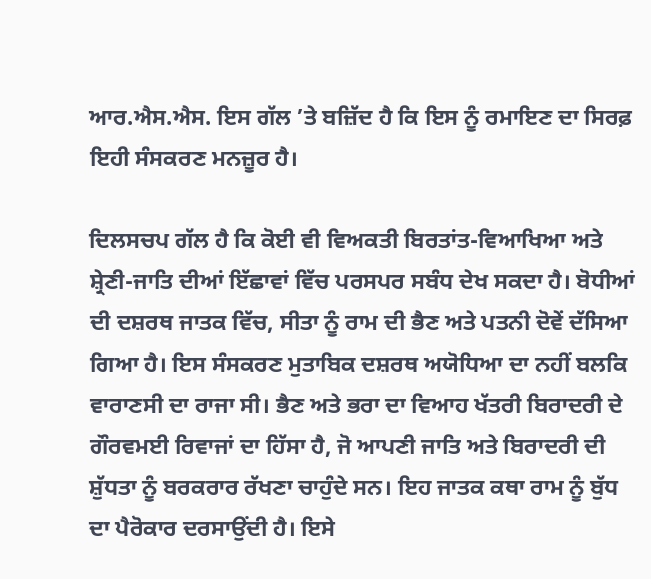ਆਰ.ਐਸ.ਐਸ. ਇਸ ਗੱਲ ’ਤੇ ਬਜ਼ਿੱਦ ਹੈ ਕਿ ਇਸ ਨੂੰ ਰਮਾਇਣ ਦਾ ਸਿਰਫ਼ ਇਹੀ ਸੰਸਕਰਣ ਮਨਜ਼ੂਰ ਹੈ।

ਦਿਲਸਚਪ ਗੱਲ ਹੈ ਕਿ ਕੋਈ ਵੀ ਵਿਅਕਤੀ ਬਿਰਤਾਂਤ-ਵਿਆਖਿਆ ਅਤੇ ਸ਼੍ਰੇਣੀ-ਜਾਤਿ ਦੀਆਂ ਇੱਛਾਵਾਂ ਵਿੱਚ ਪਰਸਪਰ ਸਬੰਧ ਦੇਖ ਸਕਦਾ ਹੈ। ਬੋਧੀਆਂ ਦੀ ਦਸ਼ਰਥ ਜਾਤਕ ਵਿੱਚ, ਸੀਤਾ ਨੂੰ ਰਾਮ ਦੀ ਭੈਣ ਅਤੇ ਪਤਨੀ ਦੋਵੇਂ ਦੱਸਿਆ ਗਿਆ ਹੈ। ਇਸ ਸੰਸਕਰਣ ਮੁਤਾਬਿਕ ਦਸ਼ਰਥ ਅਯੋਧਿਆ ਦਾ ਨਹੀਂ ਬਲਕਿ ਵਾਰਾਣਸੀ ਦਾ ਰਾਜਾ ਸੀ। ਭੈਣ ਅਤੇ ਭਰਾ ਦਾ ਵਿਆਹ ਖੱਤਰੀ ਬਿਰਾਦਰੀ ਦੇ ਗੌਰਵਮਈ ਰਿਵਾਜਾਂ ਦਾ ਹਿੱਸਾ ਹੈ, ਜੋ ਆਪਣੀ ਜਾਤਿ ਅਤੇ ਬਿਰਾਦਰੀ ਦੀ ਸ਼ੁੱਧਤਾ ਨੂੰ ਬਰਕਰਾਰ ਰੱਖਣਾ ਚਾਹੁੰਦੇ ਸਨ। ਇਹ ਜਾਤਕ ਕਥਾ ਰਾਮ ਨੂੰ ਬੁੱਧ ਦਾ ਪੈਰੋਕਾਰ ਦਰਸਾਉਂਦੀ ਹੈ। ਇਸੇ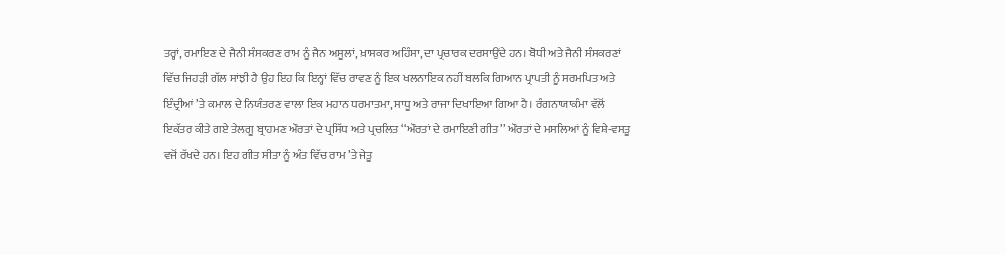ਤਰ੍ਹਾਂ, ਰਮਾਇਣ ਦੇ ਜੈਨੀ ਸੰਸਕਰਣ ਰਾਮ ਨੂੰ ਜੈਨ ਅਸੂਲਾਂ, ਖ਼ਾਸਕਰ ਅਹਿੰਸਾ, ਦਾ ਪ੍ਰਚਾਰਕ ਦਰਸਾਉਂਦੇ ਹਨ। ਬੋਧੀ ਅਤੇ ਜੈਨੀ ਸੰਸਕਰਣਾਂ ਵਿੱਚ ਜਿਹੜੀ ਗੱਲ ਸਾਂਝੀ ਹੈ ਉਹ ਇਹ ਕਿ ਇਨ੍ਹਾਂ ਵਿੱਚ ਰਾਵਣ ਨੂੰ ਇਕ ਖਲਨਾਇਕ ਨਹੀਂ ਬਲਕਿ ਗਿਆਨ ਪ੍ਰਾਪਤੀ ਨੂੰ ਸਰਮਪਿਤ ਅਤੇ ਇੰਦ੍ਰੀਆਂ ’ਤੇ ਕਮਾਲ ਦੇ ਨਿਯੰਤਰਣ ਵਾਲਾ ਇਕ ਮਹਾਨ ਧਰਮਾਤਮਾ, ਸਾਧੂ ਅਤੇ ਰਾਜਾ ਦਿਖਾਇਆ ਗਿਆ ਹੈ। ਰੰਗਨਾਯਾਕੰਮਾ ਵੱਲੋਂ ਇਕੱਤਰ ਕੀਤੇ ਗਏ ਤੇਲਗੂ ਬ੍ਰਾਹਮਣ ਔਰਤਾਂ ਦੇ ਪ੍ਰਸਿੱਧ ਅਤੇ ਪ੍ਰਚਲਿਤ ‘‘ਔਰਤਾਂ ਦੇ ਰਮਾਇਣੀ ਗੀਤ’’ ਔਰਤਾਂ ਦੇ ਮਸਲਿਆਂ ਨੂੰ ਵਿਸ਼ੇ-ਵਸਤੂ ਵਜੋਂ ਰੱਖਦੇ ਹਨ। ਇਹ ਗੀਤ ਸੀਤਾ ਨੂੰ ਅੰਤ ਵਿੱਚ ਰਾਮ ’ਤੇ ਜੇਤੂ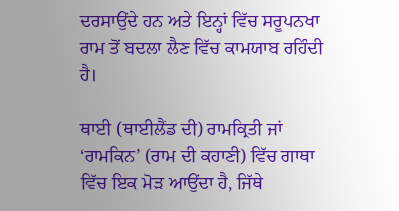ਦਰਸਾਉਂਦੇ ਹਨ ਅਤੇ ਇਨ੍ਹਾਂ ਵਿੱਚ ਸਰੂਪਨਖਾ ਰਾਮ ਤੋਂ ਬਦਲਾ ਲੈਣ ਵਿੱਚ ਕਾਮਯਾਬ ਰਹਿੰਦੀ ਹੈ।

ਥਾਈ (ਥਾਈਲੈਂਡ ਦੀ) ਰਾਮਕ੍ਰਿਤੀ ਜਾਂ ‘ਰਾਮਕਿਨ’ (ਰਾਮ ਦੀ ਕਹਾਣੀ) ਵਿੱਚ ਗਾਥਾ ਵਿੱਚ ਇਕ ਮੋੜ ਆਉਂਦਾ ਹੈ, ਜਿੱਥੇ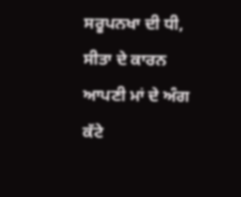ਸਰੂਪਨਖਾ ਦੀ ਧੀ, ਸੀਤਾ ਦੇ ਕਾਰਨ ਆਪਣੀ ਮਾਂ ਦੇ ਅੰਗ ਕੱਟੇ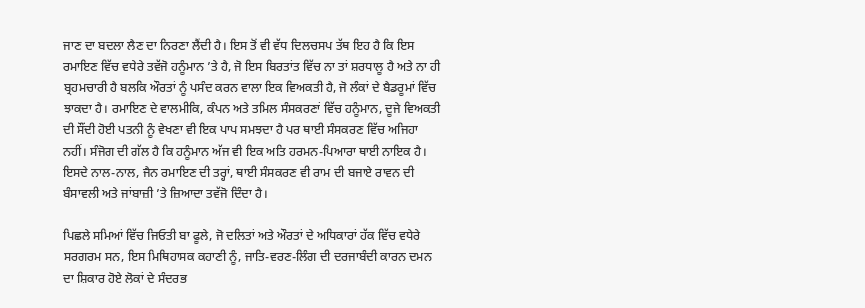ਜਾਣ ਦਾ ਬਦਲਾ ਲੈਣ ਦਾ ਨਿਰਣਾ ਲੈਂਦੀ ਹੈ। ਇਸ ਤੋਂ ਵੀ ਵੱਧ ਦਿਲਚਸਪ ਤੱਥ ਇਹ ਹੈ ਕਿ ਇਸ ਰਮਾਇਣ ਵਿੱਚ ਵਧੇਰੇ ਤਵੱਜੋ ਹਨੂੰਮਾਨ ’ਤੇ ਹੈ, ਜੋ ਇਸ ਬਿਰਤਾਂਤ ਵਿੱਚ ਨਾ ਤਾਂ ਸ਼ਰਧਾਲੂ ਹੈ ਅਤੇ ਨਾ ਹੀ ਬ੍ਰਹਮਚਾਰੀ ਹੈ ਬਲਕਿ ਔਰਤਾਂ ਨੂੰ ਪਸੰਦ ਕਰਨ ਵਾਲਾ ਇਕ ਵਿਅਕਤੀ ਹੈ, ਜੋ ਲੰਕਾਂ ਦੇ ਬੈਡਰੂਮਾਂ ਵਿੱਚ ਝਾਕਦਾ ਹੈ। ਰਮਾਇਣ ਦੇ ਵਾਲਮੀਕਿ, ਕੰਪਨ ਅਤੇ ਤਮਿਲ ਸੰਸਕਰਣਾਂ ਵਿੱਚ ਹਨੂੰਮਾਨ, ਦੂਜੇ ਵਿਅਕਤੀ ਦੀ ਸੌਂਦੀ ਹੋਈ ਪਤਨੀ ਨੂੰ ਵੇਖਣਾ ਵੀ ਇਕ ਪਾਪ ਸਮਝਦਾ ਹੈ ਪਰ ਥਾਈ ਸੰਸਕਰਣ ਵਿੱਚ ਅਜਿਹਾ ਨਹੀਂ। ਸੰਜੋਗ ਦੀ ਗੱਲ ਹੈ ਕਿ ਹਨੂੰਮਾਨ ਅੱਜ ਵੀ ਇਕ ਅਤਿ ਹਰਮਨ-ਪਿਆਰਾ ਥਾਈ ਨਾਇਕ ਹੈ। ਇਸਦੇ ਨਾਲ-ਨਾਲ, ਜੈਨ ਰਮਾਇਣ ਦੀ ਤਰ੍ਹਾਂ, ਥਾਈ ਸੰਸਕਰਣ ਵੀ ਰਾਮ ਦੀ ਬਜਾਏ ਰਾਵਨ ਦੀ ਬੰਸਾਵਲੀ ਅਤੇ ਜਾਂਬਾਜ਼ੀ ’ਤੇ ਜ਼ਿਆਦਾ ਤਵੱਜੋ ਦਿੰਦਾ ਹੈ।

ਪਿਛਲੇ ਸਮਿਆਂ ਵਿੱਚ ਜਿਓਤੀ ਬਾ ਫੂਲੇ, ਜੋ ਦਲਿਤਾਂ ਅਤੇ ਔਰਤਾਂ ਦੇ ਅਧਿਕਾਰਾਂ ਹੱਕ ਵਿੱਚ ਵਧੇਰੇ ਸਰਗਰਮ ਸਨ, ਇਸ ਮਿਥਿਹਾਸਕ ਕਹਾਣੀ ਨੂੰ, ਜਾਤਿ-ਵਰਣ-ਲਿੰਗ ਦੀ ਦਰਜਾਬੰਦੀ ਕਾਰਨ ਦਮਨ ਦਾ ਸ਼ਿਕਾਰ ਹੋਏ ਲੋਕਾਂ ਦੇ ਸੰਦਰਭ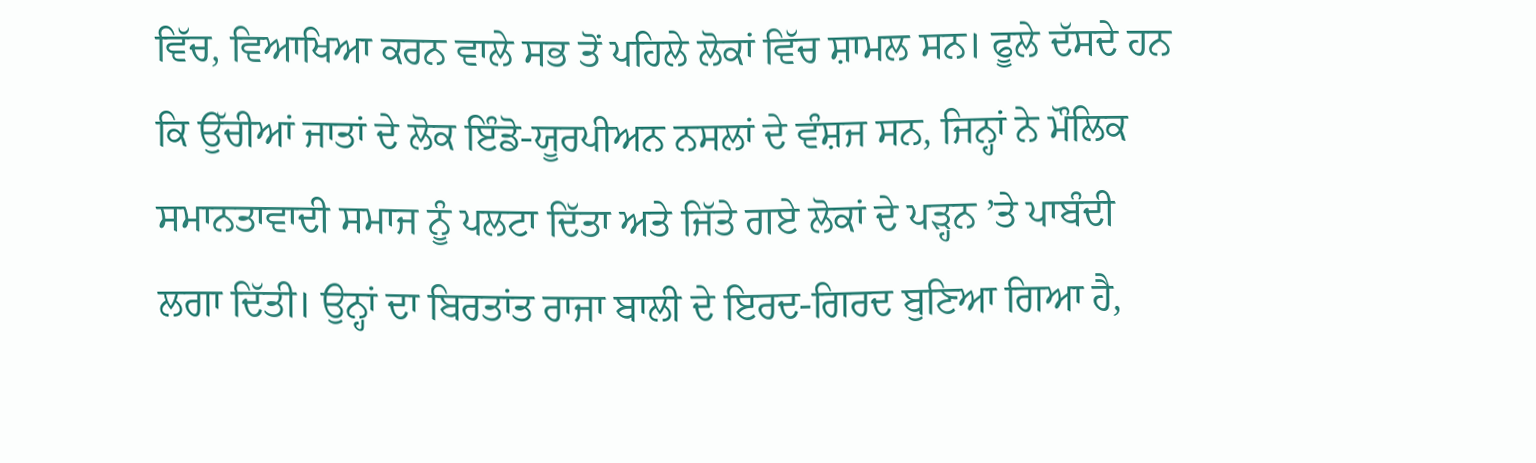ਵਿੱਚ, ਵਿਆਖਿਆ ਕਰਨ ਵਾਲੇ ਸਭ ਤੋਂ ਪਹਿਲੇ ਲੋਕਾਂ ਵਿੱਚ ਸ਼ਾਮਲ ਸਨ। ਫੂਲੇ ਦੱਸਦੇ ਹਨ ਕਿ ਉੱਚੀਆਂ ਜਾਤਾਂ ਦੇ ਲੋਕ ਇੰਡੋ-ਯੂਰਪੀਅਨ ਨਸਲਾਂ ਦੇ ਵੰਸ਼ਜ ਸਨ, ਜਿਨ੍ਹਾਂ ਨੇ ਮੌਲਿਕ ਸਮਾਨਤਾਵਾਦੀ ਸਮਾਜ ਨੂੰ ਪਲਟਾ ਦਿੱਤਾ ਅਤੇ ਜਿੱਤੇ ਗਏ ਲੋਕਾਂ ਦੇ ਪੜ੍ਹਨ ’ਤੇ ਪਾਬੰਦੀ ਲਗਾ ਦਿੱਤੀ। ਉਨ੍ਹਾਂ ਦਾ ਬਿਰਤਾਂਤ ਰਾਜਾ ਬਾਲੀ ਦੇ ਇਰਦ-ਗਿਰਦ ਬੁਣਿਆ ਗਿਆ ਹੈ,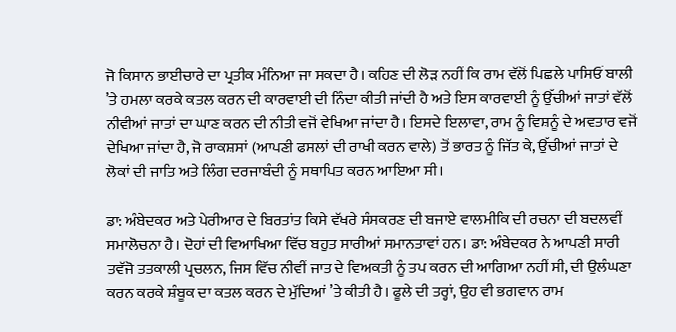ਜੋ ਕਿਸਾਨ ਭਾਈਚਾਰੇ ਦਾ ਪ੍ਰਤੀਕ ਮੰਨਿਆ ਜਾ ਸਕਦਾ ਹੈ। ਕਹਿਣ ਦੀ ਲੋੜ ਨਹੀਂ ਕਿ ਰਾਮ ਵੱਲੋਂ ਪਿਛਲੇ ਪਾਸਿਓਂ ਬਾਲੀ ’ਤੇ ਹਮਲਾ ਕਰਕੇ ਕਤਲ ਕਰਨ ਦੀ ਕਾਰਵਾਈ ਦੀ ਨਿੰਦਾ ਕੀਤੀ ਜਾਂਦੀ ਹੈ ਅਤੇ ਇਸ ਕਾਰਵਾਈ ਨੂੰ ਉੱਚੀਆਂ ਜਾਤਾਂ ਵੱਲੋਂ ਨੀਵੀਆਂ ਜਾਤਾਂ ਦਾ ਘਾਣ ਕਰਨ ਦੀ ਨੀਤੀ ਵਜੋਂ ਵੇਖਿਆ ਜਾਂਦਾ ਹੈ। ਇਸਦੇ ਇਲਾਵਾ, ਰਾਮ ਨੂੰ ਵਿਸ਼ਨੂੰ ਦੇ ਅਵਤਾਰ ਵਜੋਂ ਦੇਖਿਆ ਜਾਂਦਾ ਹੈ, ਜੋ ਰਾਕਸ਼ਸਾਂ (ਆਪਣੀ ਫਸਲਾਂ ਦੀ ਰਾਖੀ ਕਰਨ ਵਾਲੇ) ਤੋਂ ਭਾਰਤ ਨੂੰ ਜਿੱਤ ਕੇ, ਉੱਚੀਆਂ ਜਾਤਾਂ ਦੇ ਲੋਕਾਂ ਦੀ ਜਾਤਿ ਅਤੇ ਲਿੰਗ ਦਰਜਾਬੰਦੀ ਨੂੰ ਸਥਾਪਿਤ ਕਰਨ ਆਇਆ ਸੀ।

ਡਾ: ਅੰਬੇਦਕਰ ਅਤੇ ਪੇਰੀਆਰ ਦੇ ਬਿਰਤਾਂਤ ਕਿਸੇ ਵੱਖਰੇ ਸੰਸਕਰਣ ਦੀ ਬਜਾਏ ਵਾਲਮੀਕਿ ਦੀ ਰਚਨਾ ਦੀ ਬਦਲਵੀਂ ਸਮਾਲੋਚਨਾ ਹੈ। ਦੋਹਾਂ ਦੀ ਵਿਆਖਿਆ ਵਿੱਚ ਬਹੁਤ ਸਾਰੀਆਂ ਸਮਾਨਤਾਵਾਂ ਹਨ। ਡਾ: ਅੰਬੇਦਕਰ ਨੇ ਆਪਣੀ ਸਾਰੀ ਤਵੱਜੋ ਤਤਕਾਲੀ ਪ੍ਰਚਲਨ, ਜਿਸ ਵਿੱਚ ਨੀਵੀਂ ਜਾਤ ਦੇ ਵਿਅਕਤੀ ਨੂੰ ਤਪ ਕਰਨ ਦੀ ਆਗਿਆ ਨਹੀਂ ਸੀ, ਦੀ ਉਲੰਘਣਾ ਕਰਨ ਕਰਕੇ ਸ਼ੰਬੂਕ ਦਾ ਕਤਲ ਕਰਨ ਦੇ ਮੁੱਦਿਆਂ ’ਤੇ ਕੀਤੀ ਹੈ। ਫੂਲੇ ਦੀ ਤਰ੍ਹਾਂ, ਉਹ ਵੀ ਭਗਵਾਨ ਰਾਮ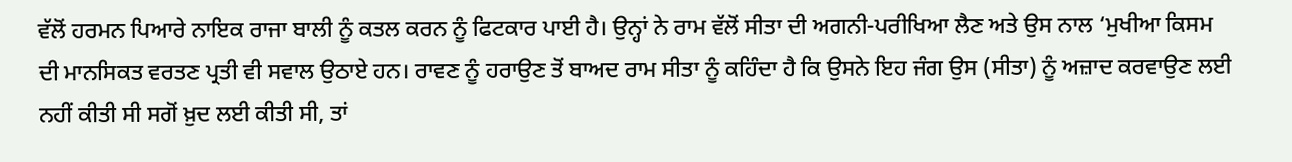ਵੱਲੋਂ ਹਰਮਨ ਪਿਆਰੇ ਨਾਇਕ ਰਾਜਾ ਬਾਲੀ ਨੂੰ ਕਤਲ ਕਰਨ ਨੂੰ ਫਿਟਕਾਰ ਪਾਈ ਹੈ। ਉਨ੍ਹਾਂ ਨੇ ਰਾਮ ਵੱਲੋਂ ਸੀਤਾ ਦੀ ਅਗਨੀ-ਪਰੀਖਿਆ ਲੈਣ ਅਤੇ ਉਸ ਨਾਲ ‘ਮੁਖੀਆ ਕਿਸਮ ਦੀ ਮਾਨਸਿਕਤ ਵਰਤਣ ਪ੍ਰਤੀ ਵੀ ਸਵਾਲ ਉਠਾਏ ਹਨ। ਰਾਵਣ ਨੂੰ ਹਰਾਉਣ ਤੋਂ ਬਾਅਦ ਰਾਮ ਸੀਤਾ ਨੂੰ ਕਹਿੰਦਾ ਹੈ ਕਿ ਉਸਨੇ ਇਹ ਜੰਗ ਉਸ (ਸੀਤਾ) ਨੂੰ ਅਜ਼ਾਦ ਕਰਵਾਉਣ ਲਈ ਨਹੀਂ ਕੀਤੀ ਸੀ ਸਗੋਂ ਖ਼ੁਦ ਲਈ ਕੀਤੀ ਸੀ, ਤਾਂ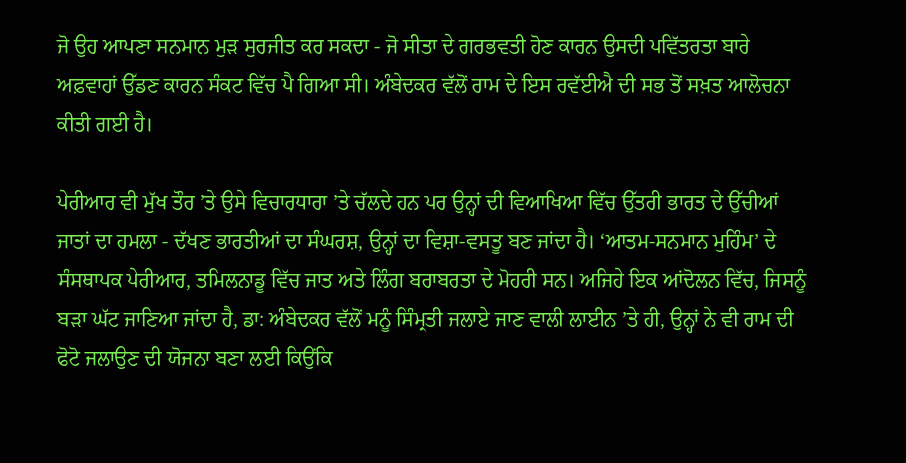ਜੋ ਉਹ ਆਪਣਾ ਸਨਮਾਨ ਮੁੜ ਸੁਰਜੀਤ ਕਰ ਸਕਦਾ - ਜੋ ਸੀਤਾ ਦੇ ਗਰਭਵਤੀ ਹੋਣ ਕਾਰਨ ਉਸਦੀ ਪਵਿੱਤਰਤਾ ਬਾਰੇ ਅਫ਼ਵਾਹਾਂ ਉੱਡਣ ਕਾਰਨ ਸੰਕਟ ਵਿੱਚ ਪੈ ਗਿਆ ਸੀ। ਅੰਬੇਦਕਰ ਵੱਲੋਂ ਰਾਮ ਦੇ ਇਸ ਰਵੱਈਐ ਦੀ ਸਭ ਤੋਂ ਸਖ਼ਤ ਆਲੋਚਨਾ ਕੀਤੀ ਗਈ ਹੈ।

ਪੇਰੀਆਰ ਵੀ ਮੁੱਖ ਤੌਰ ’ਤੇ ਉਸੇ ਵਿਚਾਰਧਾਰਾ ’ਤੇ ਚੱਲਦੇ ਹਨ ਪਰ ਉਨ੍ਹਾਂ ਦੀ ਵਿਆਖਿਆ ਵਿੱਚ ਉੱਤਰੀ ਭਾਰਤ ਦੇ ਉੱਚੀਆਂ ਜਾਤਾਂ ਦਾ ਹਮਲਾ - ਦੱਖਣ ਭਾਰਤੀਆਂ ਦਾ ਸੰਘਰਸ਼, ਉਨ੍ਹਾਂ ਦਾ ਵਿਸ਼ਾ-ਵਸਤੂ ਬਣ ਜਾਂਦਾ ਹੈ। ‘ਆਤਮ-ਸਨਮਾਨ ਮੁਹਿੰਮ’ ਦੇ ਸੰਸਥਾਪਕ ਪੇਰੀਆਰ, ਤਮਿਲਨਾਡੂ ਵਿੱਚ ਜਾਤ ਅਤੇ ਲਿੰਗ ਬਰਾਬਰਤਾ ਦੇ ਮੋਹਰੀ ਸਨ। ਅਜਿਹੇ ਇਕ ਆਂਦੋਲਨ ਵਿੱਚ, ਜਿਸਨੂੰ ਬੜਾ ਘੱਟ ਜਾਣਿਆ ਜਾਂਦਾ ਹੈ, ਡਾ: ਅੰਬੇਦਕਰ ਵੱਲੋਂ ਮਨੂੰ ਸਿੰਮ੍ਰਤੀ ਜਲਾਏ ਜਾਣ ਵਾਲੀ ਲਾਈਨ ’ਤੇ ਹੀ, ਉਨ੍ਹਾਂ ਨੇ ਵੀ ਰਾਮ ਦੀ ਫੋਟੋ ਜਲਾਉਣ ਦੀ ਯੋਜਨਾ ਬਣਾ ਲਈ ਕਿਉਂਕਿ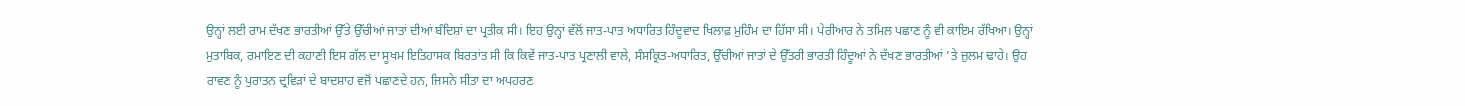ਉਨ੍ਹਾਂ ਲਈ ਰਾਮ ਦੱਖਣ ਭਾਰਤੀਆਂ ਉੱਤੇ ਉੱਚੀਆਂ ਜਾਤਾਂ ਦੀਆਂ ਬੰਦਿਸ਼ਾਂ ਦਾ ਪ੍ਰਤੀਕ ਸੀ। ਇਹ ਉਨ੍ਹਾਂ ਵੱਲੋਂ ਜਾਤ-ਪਾਤ ਅਧਾਰਿਤ ਹਿੰਦੂਵਾਦ ਖਿਲਾਫ਼ ਮੁਹਿੰਮ ਦਾ ਹਿੱਸਾ ਸੀ। ਪੇਰੀਆਰ ਨੇ ਤਮਿਲ ਪਛਾਣ ਨੂੰ ਵੀ ਕਾਇਮ ਰੱਖਿਆ। ਉਨ੍ਹਾਂ ਮੁਤਾਬਿਕ, ਰਮਾਇਣ ਦੀ ਕਹਾਣੀ ਇਸ ਗੱਲ ਦਾ ਸੂਖਮ ਇਤਿਹਾਸਕ ਬਿਰਤਾਂਤ ਸੀ ਕਿ ਕਿਵੇਂ ਜਾਤ-ਪਾਤ ਪ੍ਰਣਾਲੀ ਵਾਲੇ, ਸੰਸਕ੍ਰਿਤ-ਅਧਾਰਿਤ, ਉੱਚੀਆਂ ਜਾਤਾਂ ਦੇ ਉੱਤਰੀ ਭਾਰਤੀ ਹਿੰਦੂਆਂ ਨੇ ਦੱਖਣ ਭਾਰਤੀਆਂ ’ਤੇ ਜ਼ੁਲਮ ਢਾਹੇ। ਉਹ ਰਾਵਣ ਨੂੰ ਪੁਰਾਤਨ ਦ੍ਰਵਿੜਾਂ ਦੇ ਬਾਦਸ਼ਾਹ ਵਜੋਂ ਪਛਾਣਦੇ ਹਨ, ਜਿਸਨੇ ਸੀਤਾ ਦਾ ਅਪਹਰਣ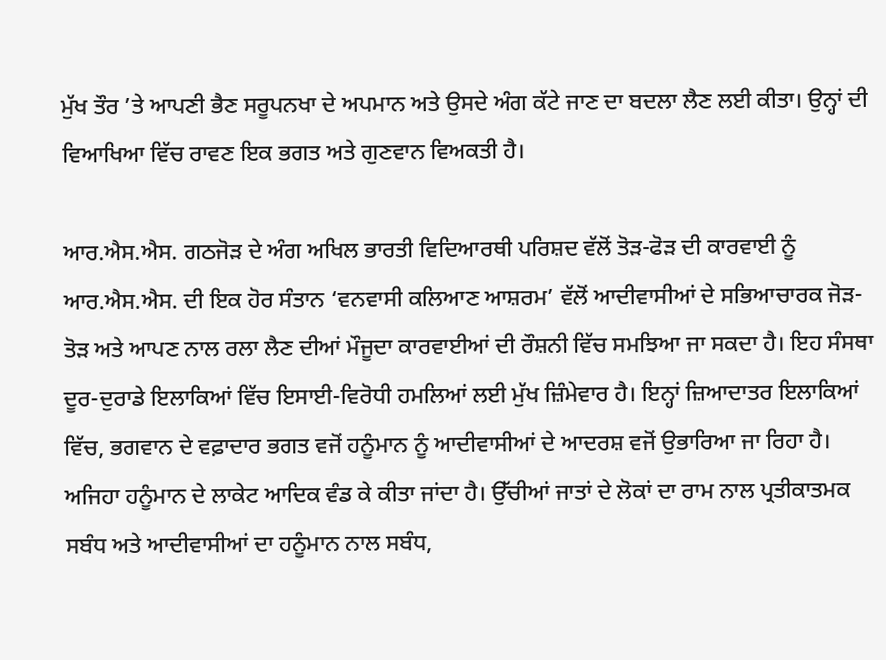ਮੁੱਖ ਤੌਰ ’ਤੇ ਆਪਣੀ ਭੈਣ ਸਰੂਪਨਖਾ ਦੇ ਅਪਮਾਨ ਅਤੇ ਉਸਦੇ ਅੰਗ ਕੱਟੇ ਜਾਣ ਦਾ ਬਦਲਾ ਲੈਣ ਲਈ ਕੀਤਾ। ਉਨ੍ਹਾਂ ਦੀ ਵਿਆਖਿਆ ਵਿੱਚ ਰਾਵਣ ਇਕ ਭਗਤ ਅਤੇ ਗੁਣਵਾਨ ਵਿਅਕਤੀ ਹੈ।

ਆਰ.ਐਸ.ਐਸ. ਗਠਜੋੜ ਦੇ ਅੰਗ ਅਖਿਲ ਭਾਰਤੀ ਵਿਦਿਆਰਥੀ ਪਰਿਸ਼ਦ ਵੱਲੋਂ ਤੋੜ-ਫੋੜ ਦੀ ਕਾਰਵਾਈ ਨੂੰ ਆਰ.ਐਸ.ਐਸ. ਦੀ ਇਕ ਹੋਰ ਸੰਤਾਨ ‘ਵਨਵਾਸੀ ਕਲਿਆਣ ਆਸ਼ਰਮ’ ਵੱਲੋਂ ਆਦੀਵਾਸੀਆਂ ਦੇ ਸਭਿਆਚਾਰਕ ਜੋੜ-ਤੋੜ ਅਤੇ ਆਪਣ ਨਾਲ ਰਲਾ ਲੈਣ ਦੀਆਂ ਮੌਜੂਦਾ ਕਾਰਵਾਈਆਂ ਦੀ ਰੌਸ਼ਨੀ ਵਿੱਚ ਸਮਝਿਆ ਜਾ ਸਕਦਾ ਹੈ। ਇਹ ਸੰਸਥਾ ਦੂਰ-ਦੁਰਾਡੇ ਇਲਾਕਿਆਂ ਵਿੱਚ ਇਸਾਈ-ਵਿਰੋਧੀ ਹਮਲਿਆਂ ਲਈ ਮੁੱਖ ਜ਼ਿੰਮੇਵਾਰ ਹੈ। ਇਨ੍ਹਾਂ ਜ਼ਿਆਦਾਤਰ ਇਲਾਕਿਆਂ ਵਿੱਚ, ਭਗਵਾਨ ਦੇ ਵਫ਼ਾਦਾਰ ਭਗਤ ਵਜੋਂ ਹਨੂੰਮਾਨ ਨੂੰ ਆਦੀਵਾਸੀਆਂ ਦੇ ਆਦਰਸ਼ ਵਜੋਂ ਉਭਾਰਿਆ ਜਾ ਰਿਹਾ ਹੈ। ਅਜਿਹਾ ਹਨੂੰਮਾਨ ਦੇ ਲਾਕੇਟ ਆਦਿਕ ਵੰਡ ਕੇ ਕੀਤਾ ਜਾਂਦਾ ਹੈ। ਉੱਚੀਆਂ ਜਾਤਾਂ ਦੇ ਲੋਕਾਂ ਦਾ ਰਾਮ ਨਾਲ ਪ੍ਰਤੀਕਾਤਮਕ ਸਬੰਧ ਅਤੇ ਆਦੀਵਾਸੀਆਂ ਦਾ ਹਨੂੰਮਾਨ ਨਾਲ ਸਬੰਧ,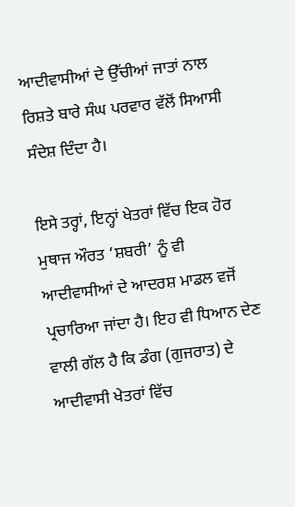ਆਦੀਵਾਸੀਆਂ ਦੇ ਉੱਚੀਆਂ ਜਾਤਾਂ ਨਾਲ ਰਿਸ਼ਤੇ ਬਾਰੇ ਸੰਘ ਪਰਵਾਰ ਵੱਲੋਂ ਸਿਆਸੀ ਸੰਦੇਸ਼ ਦਿੰਦਾ ਹੈ।

ਇਸੇ ਤਰ੍ਹਾਂ, ਇਨ੍ਹਾਂ ਖੇਤਰਾਂ ਵਿੱਚ ਇਕ ਹੋਰ ਮੁਥਾਜ ਔਰਤ ‘ਸ਼ਬਰੀ’ ਨੂੰ ਵੀ ਆਦੀਵਾਸੀਆਂ ਦੇ ਆਦਰਸ਼ ਮਾਡਲ ਵਜੋਂ ਪ੍ਰਚਾਰਿਆ ਜਾਂਦਾ ਹੈ। ਇਹ ਵੀ ਧਿਆਨ ਦੇਣ ਵਾਲੀ ਗੱਲ ਹੈ ਕਿ ਡੰਗ (ਗੁਜਰਾਤ) ਦੇ ਆਦੀਵਾਸੀ ਖੇਤਰਾਂ ਵਿੱਚ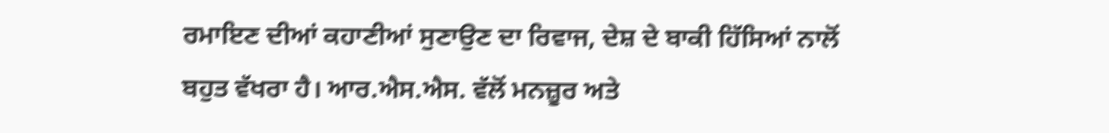ਰਮਾਇਣ ਦੀਆਂ ਕਹਾਣੀਆਂ ਸੁਣਾਉਣ ਦਾ ਰਿਵਾਜ, ਦੇਸ਼ ਦੇ ਬਾਕੀ ਹਿੱਸਿਆਂ ਨਾਲੋਂ ਬਹੁਤ ਵੱਖਰਾ ਹੈ। ਆਰ.ਐਸ.ਐਸ. ਵੱਲੋਂ ਮਨਜ਼ੂਰ ਅਤੇ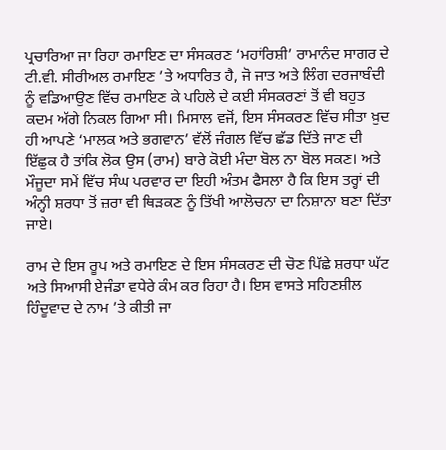ਪ੍ਰਚਾਰਿਆ ਜਾ ਰਿਹਾ ਰਮਾਇਣ ਦਾ ਸੰਸਕਰਣ ‘ਮਹਾਂਰਿਸ਼ੀ’ ਰਾਮਾਨੰਦ ਸਾਗਰ ਦੇ ਟੀ.ਵੀ. ਸੀਰੀਅਲ ਰਮਾਇਣ ’ਤੇ ਅਧਾਰਿਤ ਹੈ, ਜੋ ਜਾਤ ਅਤੇ ਲਿੰਗ ਦਰਜਾਬੰਦੀ ਨੂੰ ਵਡਿਆਉਣ ਵਿੱਚ ਰਮਾਇਣ ਕੇ ਪਹਿਲੇ ਦੇ ਕਈ ਸੰਸਕਰਣਾਂ ਤੋਂ ਵੀ ਬਹੁਤ ਕਦਮ ਅੱਗੇ ਨਿਕਲ ਗਿਆ ਸੀ। ਮਿਸਾਲ ਵਜੋਂ, ਇਸ ਸੰਸਕਰਣ ਵਿੱਚ ਸੀਤਾ ਖ਼ੁਦ ਹੀ ਆਪਣੇ ‘ਮਾਲਕ ਅਤੇ ਭਗਵਾਨ’ ਵੱਲੋਂ ਜੰਗਲ ਵਿੱਚ ਛੱਡ ਦਿੱਤੇ ਜਾਣ ਦੀ ਇੱਛੁਕ ਹੈ ਤਾਂਕਿ ਲੋਕ ਉਸ (ਰਾਮ) ਬਾਰੇ ਕੋਈ ਮੰਦਾ ਬੋਲ ਨਾ ਬੋਲ ਸਕਣ। ਅਤੇ ਮੌਜੂਦਾ ਸਮੇਂ ਵਿੱਚ ਸੰਘ ਪਰਵਾਰ ਦਾ ਇਹੀ ਅੰਤਮ ਫੈਸਲਾ ਹੈ ਕਿ ਇਸ ਤਰ੍ਹਾਂ ਦੀ ਅੰਨ੍ਹੀ ਸ਼ਰਧਾ ਤੋਂ ਜ਼ਰਾ ਵੀ ਥਿੜਕਣ ਨੂੰ ਤਿੱਖੀ ਆਲੋਚਨਾ ਦਾ ਨਿਸ਼ਾਨਾ ਬਣਾ ਦਿੱਤਾ ਜਾਏ।

ਰਾਮ ਦੇ ਇਸ ਰੂਪ ਅਤੇ ਰਮਾਇਣ ਦੇ ਇਸ ਸੰਸਕਰਣ ਦੀ ਚੋਣ ਪਿੱਛੇ ਸ਼ਰਧਾ ਘੱਟ ਅਤੇ ਸਿਆਸੀ ਏਜੰਡਾ ਵਧੇਰੇ ਕੰਮ ਕਰ ਰਿਹਾ ਹੈ। ਇਸ ਵਾਸਤੇ ਸਹਿਣਸ਼ੀਲ ਹਿੰਦੂਵਾਦ ਦੇ ਨਾਮ ’ਤੇ ਕੀਤੀ ਜਾ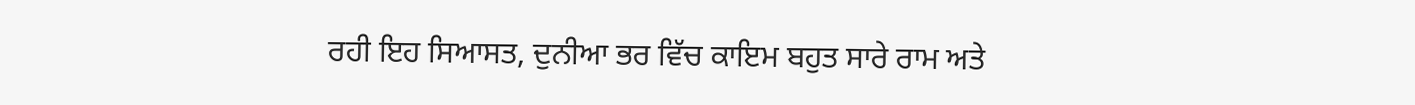ਰਹੀ ਇਹ ਸਿਆਸਤ, ਦੁਨੀਆ ਭਰ ਵਿੱਚ ਕਾਇਮ ਬਹੁਤ ਸਾਰੇ ਰਾਮ ਅਤੇ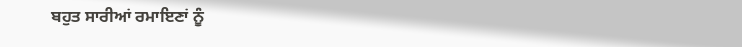ਬਹੁਤ ਸਾਰੀਆਂ ਰਮਾਇਣਾਂ ਨੂੰ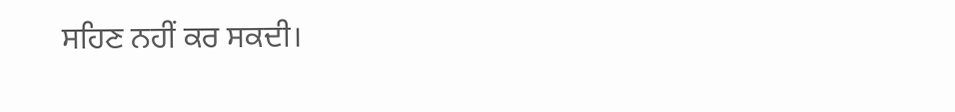ਸਹਿਣ ਨਹੀਂ ਕਰ ਸਕਦੀ।